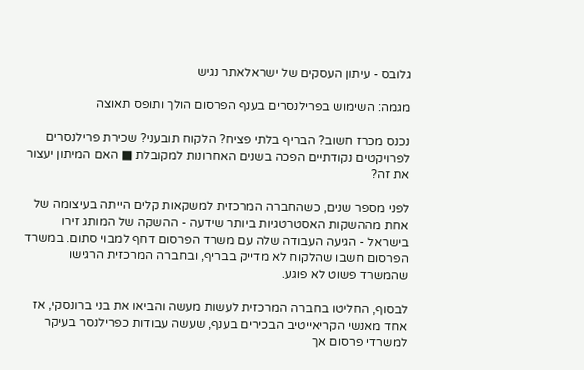גלובס - עיתון העסקים של ישראלאתר נגיש

מגמה: השימוש בפרילנסרים בענף הפרסום הולך ותופס תאוצה

נכנס מכרז חשוב? הבריף בלתי פציח? הלקוח תובעני? שכירת פרילנסרים לפרויקטים נקודתיים הפכה בשנים האחרונות למקובלת ■ האם המיתון יעצור את זה?

לפני מספר שנים, כשהחברה המרכזית למשקאות קלים הייתה בעיצומה של אחת מההשקות האסטרטגיות ביותר שידעה - ההשקה של המותג זירו בישראל - הגיעה העבודה שלה עם משרד הפרסום דחף למבוי סתום. במשרד הפרסום חשבו שהלקוח לא מדייק בבריף, ובחברה המרכזית הרגישו שהמשרד פשוט לא פוגע.

לבסוף, החליטו בחברה המרכזית לעשות מעשה והביאו את בני ברונסקי, אז אחד מאנשי הקריאייטיב הבכירים בענף, שעשה עבודות כפרילנסר בעיקר למשרדי פרסום אך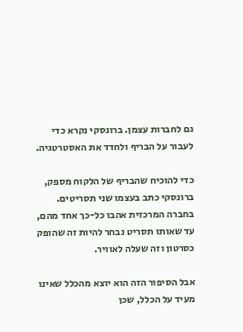גם לחברות עצמן. ברונסקי נקרא כדי לעבור על הבריף ולחדד את האסטרטגיה.

כדי להוכיח שהבריף של הלקוח מספק, ברונסקי כתב בעצמו שני תסריטים. בחברה המרכזית אהבו כל-כך אחד מהם, עד שאותו תסריט נבחר להיות זה שהופק כסרטון וזה שעלה לאוויר.

אבל הסיפור הזה הוא יוצא מהכלל שאינו מעיד על הכלל, שכן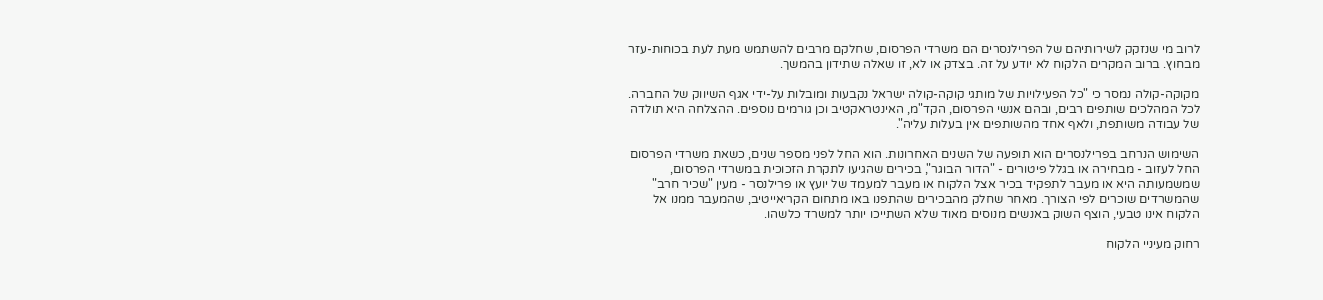לרוב מי שנזקק לשירותיהם של הפרילנסרים הם משרדי הפרסום, שחלקם מרבים להשתמש מעת לעת בכוחות-עזר מבחוץ. ברוב המקרים הלקוח לא יודע על זה. בצדק או לא, זו שאלה שתידון בהמשך.

מקוקה-קולה נמסר כי "כל הפעילויות של מותגי קוקה-קולה ישראל נקבעות ומובלות על-ידי אגף השיווק של החברה. לכל המהלכים שותפים רבים, ובהם אנשי הפרסום, הקד"מ, האינטראקטיב וכן גורמים נוספים. ההצלחה היא תולדה של עבודה משותפת, ולאף אחד מהשותפים אין בעלות עליה".

השימוש הנרחב בפרילנסרים הוא תופעה של השנים האחרונות. הוא החל לפני מספר שנים, כשאת משרדי הפרסום החל לעזוב - מבחירה או בגלל פיטורים - "הדור הבוגר", בכירים שהגיעו לתקרת הזכוכית במשרדי הפרסום, שמשמעותה היא או מעבר לתפקיד בכיר אצל הלקוח או מעבר למעמד של יועץ או פרילנסר - מעין "שכיר חרב" שהמשרדים שוכרים לפי הצורך. מאחר שחלק מהבכירים שהתפנו באו מתחום הקריאייטיב, שהמעבר ממנו אל הלקוח אינו טבעי, הוצף השוק באנשים מנוסים מאוד שלא השתייכו יותר למשרד כלשהו.

רחוק מעיניי הלקוח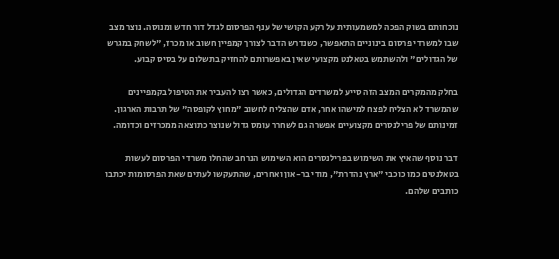נוכחותם בשוק הפכה למשמעותית על רקע הקושי של ענף הפרסום לגדל דור חדש ומנוסה. נוצר מצב שבו למשרדי פרסום בינוניים התאפשר, כשנדרש הדבר לצורך קמפיין חשוב או מכרז, "לשחק במגרש של הגדולים" ולהשתמש בטאלנט מקצועי שאין באפשרותם להחזיק בתשלום על בסיס קבוע.

בחלק מהמקרים המצב הזה סייע למשרדים הגדולים, כאשר רצו להעביר את הטיפול בקמפיינים שהמשרד לא הצליח לפצח למישהו אחר, אדם שהצליח לחשוב "מחוץ לקופסה" של תרבות הארגון. זמינותם של פרילנסרים מקצועיים אפשרה גם לשחרר עומס גדול שנוצר כתוצאה ממכרזים וכדומה.

דבר נוסף שהאיץ את השימוש בפרילנסרים הוא השימוש הנרחב שהחלו משרדי הפרסום לעשות בטאלנטים כמו כוכבי "ארץ נהדרת", מודי בר-און ואחרים, שהתעקשו לעתים שאת הפרסומות יכתבו כותבים שלהם.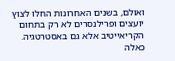ואולם, בשנים האחרונות החלו לצוץ יועצים ופרילנסרים לא רק בתחום הקריאייטיב אלא גם באסטרטגיה. כאלה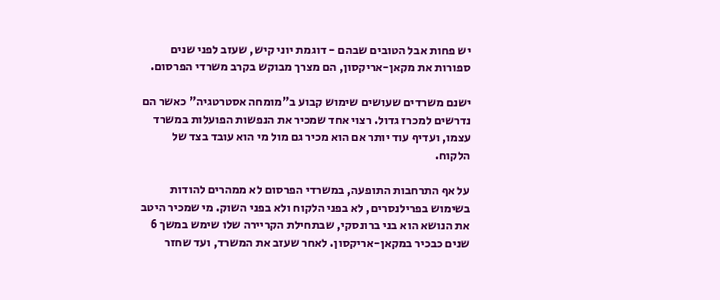יש פחות אבל הטובים שבהם - דוגמת יוני קיש, שעזב לפני שנים ספורות את מקאן-אריקסון, הם מצרך מבוקש בקרב משרדי הפרסום.

ישנם משרדים שעושים שימוש קבוע ב"מומחה אסטרטגיה" כאשר הם נדרשים למכרז גדול. רצוי אחד שמכיר את הנפשות הפועלות במשרד עצמו, ועדיף עוד יותר אם הוא מכיר גם מול מי הוא עובד בצד של הלקוח.

על אף התרחבות התופעה, במשרדי הפרסום לא ממהרים להודות בשימוש בפרילנסרים, לא בפני הלקוח ולא בפני השוק. מי שמכיר היטב את הנושא הוא בני ברונסקי, שבתחילת הקריירה שלו שימש במשך 6 שנים כבכיר במקאן-אריקסון. לאחר שעזב את המשרד, ועד שחזר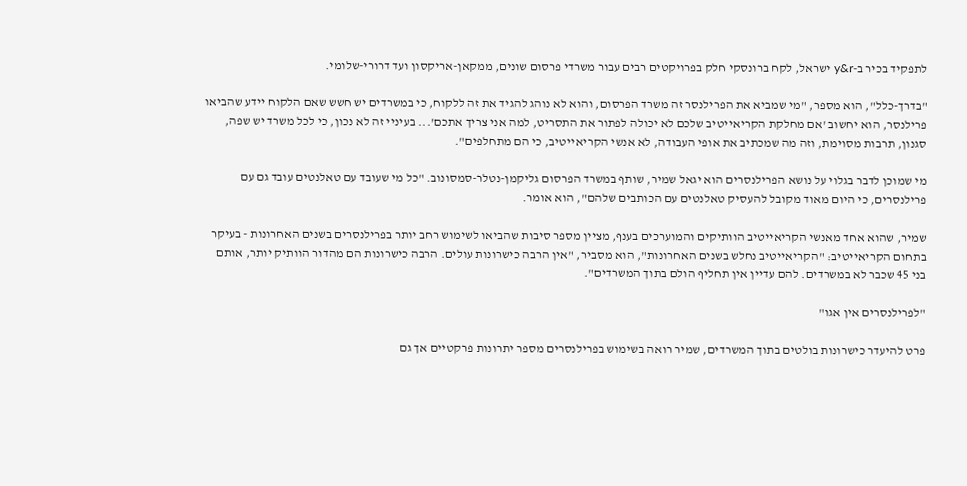לתפקיד בכיר ב-y&r ישראל, לקח ברונסקי חלק בפרויקטים רבים עבור משרדי פרסום שונים, ממקאן-אריקסון ועד דרורי-שלומי.

"בדרך-כלל", הוא מספר, "מי שמביא את הפרילנסר זה משרד הפרסום, והוא לא נוהג להגיד את זה ללקוח, כי במשרדים יש חשש שאם הלקוח יידע שהביאו פרילנסר, הוא יחשוב 'אם מחלקת הקריאייטיב שלכם לא יכולה לפתור את התסריט, למה אני צריך אתכם'... בעיניי זה לא נכון, כי לכל משרד יש שפה, סגנון, תרבות מסוימת, וזה מה שמכתיב את אופי העבודה, לא אנשי הקריאייטיב, כי הם מתחלפים".

מי שמוכן לדבר בגלוי על נושא הפרילנסרים הוא יגאל שמיר, שותף במשרד הפרסום גליקמן-נטלר-סמסונוב. "כל מי שעובד עם טאלנטים עובד גם עם פרילנסרים, כי היום מאוד מקובל להעסיק טאלנטים עם הכותבים שלהם", הוא אומר.

שמיר, שהוא אחד מאנשי הקריאייטיב הוותיקים והמוערכים בענף, מציין מספר סיבות שהביאו לשימוש רחב יותר בפרילנסרים בשנים האחרונות - בעיקר בתחום הקריאייטיב: "הקריאייטיב נחלש בשנים האחרונות", הוא מסביר, "אין הרבה כישרונות עולים. הרבה כישרונות הם מהדור הוותיק יותר, אותם בני 45 שכבר לא במשרדים. להם עדיין אין תחליף הולם בתוך המשרדים".

"לפרילנסרים אין אגו"

פרט להיעדר כישרונות בולטים בתוך המשרדים, שמיר רואה בשימוש בפרילנסרים מספר יתרונות פרקטיים אך גם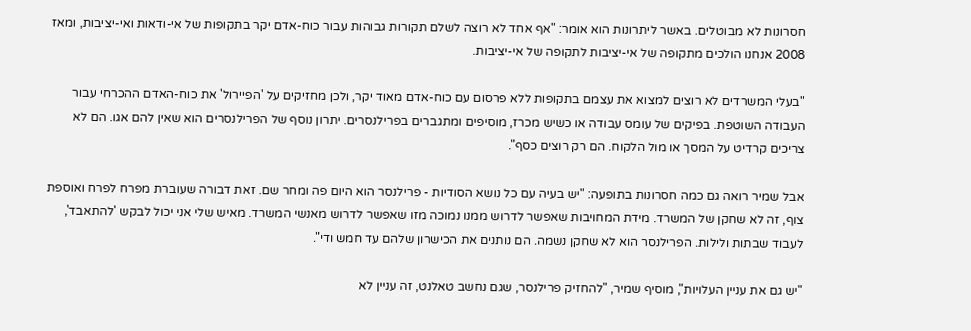חסרונות לא מבוטלים. באשר ליתרונות הוא אומר: "אף אחד לא רוצה לשלם תקורות גבוהות עבור כוח-אדם יקר בתקופות של אי-ודאות ואי-יציבות, ומאז 2008 אנחנו הולכים מתקופה של אי-יציבות לתקופה של אי-יציבות.

"בעלי המשרדים לא רוצים למצוא את עצמם בתקופות ללא פרסום עם כוח-אדם מאוד יקר, ולכן מחזיקים על 'הפיירול' את כוח-האדם ההכרחי עבור העבודה השוטפת. בפיקים של עומס עבודה או כשיש מכרז, מוסיפים ומתגברים בפרילנסרים. יתרון נוסף של הפרילנסרים הוא שאין להם אגו. הם לא צריכים קרדיט על המסך או מול הלקוח. הם רק רוצים כסף".

אבל שמיר רואה גם כמה חסרונות בתופעה: "יש בעיה עם כל נושא הסודיות - פרילנסר הוא היום פה ומחר שם. זאת דבורה שעוברת מפרח לפרח ואוספת צוף, זה לא שחקן של המשרד. מידת המחויבות שאפשר לדרוש ממנו נמוכה מזו שאפשר לדרוש מאנשי המשרד. מאיש שלי אני יכול לבקש 'להתאבד', לעבוד שבתות ולילות. הפרילנסר הוא לא שחקן נשמה. הם נותנים את הכישרון שלהם עד חמש ודי".

"יש גם את עניין העלויות", מוסיף שמיר, "להחזיק פרילנסר, שגם נחשב טאלנט, זה עניין לא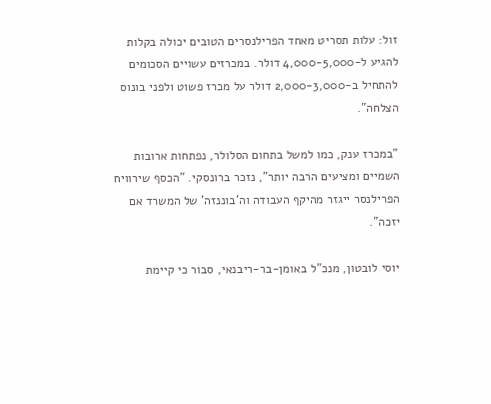זול: עלות תסריט מאחד הפרילנסרים הטובים יכולה בקלות להגיע ל-4,000-5,000 דולר. במכרזים עשויים הסכומים להתחיל ב-2,000-3,000 דולר על מכרז פשוט ולפני בונוס הצלחה".

"במכרז ענק, כמו למשל בתחום הסלולר, נפתחות ארובות השמיים ומציעים הרבה יותר", נזכר ברונסקי. "הכסף שירוויח הפרילנסר ייגזר מהיקף העבודה וה'בוננזה' של המשרד אם יזכה".

יוסי לובטון, מנכ"ל באומן-בר-ריבנאי, סבור כי קיימת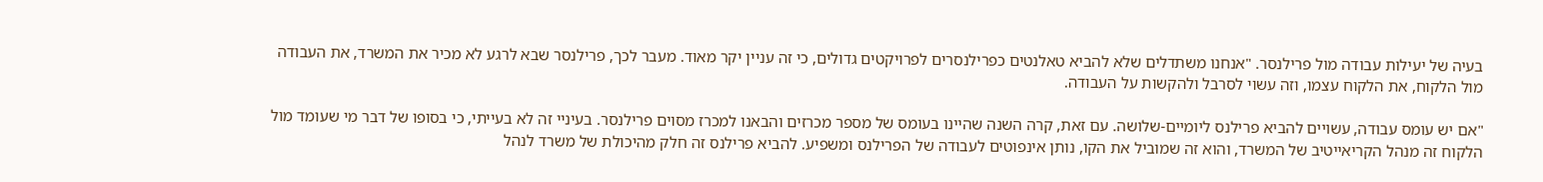בעיה של יעילות עבודה מול פרילנסר. "אנחנו משתדלים שלא להביא טאלנטים כפרילנסרים לפרויקטים גדולים, כי זה עניין יקר מאוד. מעבר לכך, פרילנסר שבא לרגע לא מכיר את המשרד, את העבודה מול הלקוח, את הלקוח עצמו, וזה עשוי לסרבל ולהקשות על העבודה.

"אם יש עומס עבודה, עשויים להביא פרילנס ליומיים-שלושה. עם זאת, קרה השנה שהיינו בעומס של מספר מכרזים והבאנו למכרז מסוים פרילנסר. בעיניי זה לא בעייתי, כי בסופו של דבר מי שעומד מול הלקוח זה מנהל הקריאייטיב של המשרד, והוא זה שמוביל את הקו, נותן אינפוטים לעבודה של הפרילנס ומשפיע. להביא פרילנס זה חלק מהיכולת של משרד לנהל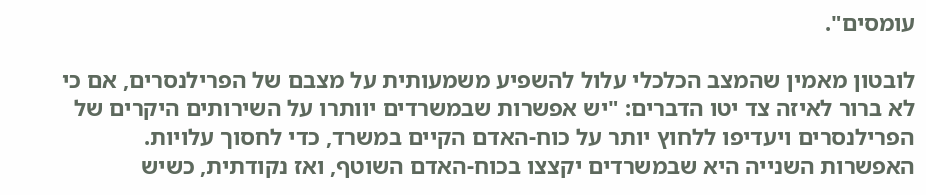עומסים".

לובטון מאמין שהמצב הכלכלי עלול להשפיע משמעותית על מצבם של הפרילנסרים, אם כי לא ברור לאיזה צד יטו הדברים: "יש אפשרות שבמשרדים יוותרו על השירותים היקרים של הפרילנסרים ויעדיפו ללחוץ יותר על כוח-האדם הקיים במשרד, כדי לחסוך עלויות. האפשרות השנייה היא שבמשרדים יקצצו בכוח-האדם השוטף, ואז נקודתית, כשיש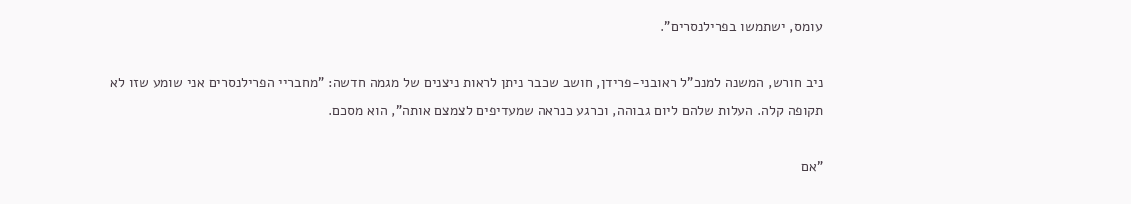עומס, ישתמשו בפרילנסרים".

ניב חורש, המשנה למנכ"ל ראובני-פרידן, חושב שכבר ניתן לראות ניצנים של מגמה חדשה: "מחבריי הפרילנסרים אני שומע שזו לא תקופה קלה. העלות שלהם ליום גבוהה, וכרגע כנראה שמעדיפים לצמצם אותה", הוא מסכם.

"אם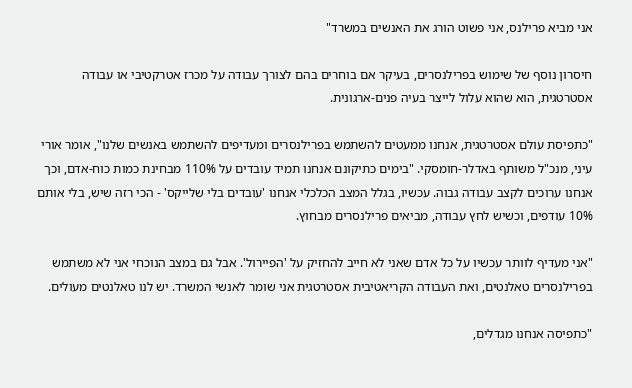אני מביא פרילנס, אני פשוט הורג את האנשים במשרד"

חיסרון נוסף של שימוש בפרילנסרים, בעיקר אם בוחרים בהם לצורך עבודה על מכרז אטרקטיבי או עבודה אסטרטגית, הוא שהוא עלול לייצר בעיה פנים-ארגונית.

"כתפיסת עולם אסטרטגית, אנחנו ממעטים להשתמש בפרילנסרים ומעדיפים להשתמש באנשים שלנו", אומר אורי עיני, מנכ"ל משותף באדלר-חומסקי. "בימים כתיקונם אנחנו תמיד עובדים על 110% מבחינת כמות כוח-אדם, וכך אנחנו ערוכים לקצב עבודה גבוה. עכשיו, בגלל המצב הכלכלי אנחנו 'עובדים בלי שלייקס' - הכי רזה שיש, בלי אותם 10% עודפים, וכשיש לחץ עבודה, מביאים פרילנסרים מבחוץ.

"אני מעדיף לוותר עכשיו על כל אדם שאני לא חייב להחזיק על 'הפיירול'. אבל גם במצב הנוכחי אני לא משתמש בפרילנסרים טאלנטים, ואת העבודה הקריאטיבית אסטרטגית אני שומר לאנשי המשרד. יש לנו טאלנטים מעולים.

"כתפיסה אנחנו מגדלים,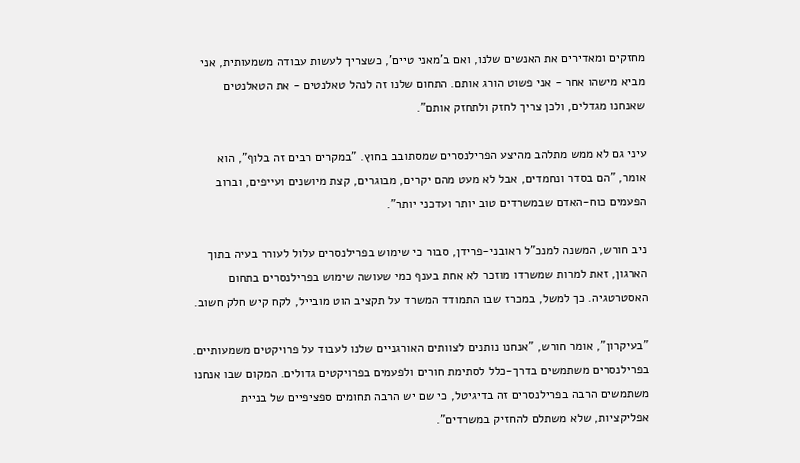מחזקים ומאדירים את האנשים שלנו, ואם ב'מאני טיים', כשצריך לעשות עבודה משמעותית, אני מביא מישהו אחר - אני פשוט הורג אותם. התחום שלנו זה לנהל טאלנטים - את הטאלנטים שאנחנו מגדלים, ולכן צריך לחזק ולתחזק אותם".

עיני גם לא ממש מתלהב מהיצע הפרילנסרים שמסתובב בחוץ. "במקרים רבים זה בלוף", הוא אומר, "הם בסדר ונחמדים, אבל לא מעט מהם יקרים, מבוגרים, קצת מיושנים ועייפים, וברוב הפעמים כוח-האדם שבמשרדים טוב יותר ועדכני יותר".

ניב חורש, המשנה למנכ"ל ראובני-פרידן, סבור כי שימוש בפרילנסרים עלול לעורר בעיה בתוך הארגון, זאת למרות שמשרדו מוזכר לא אחת בענף כמי שעושה שימוש בפרילנסרים בתחום האסטרטגיה. כך למשל, במכרז שבו התמודד המשרד על תקציב הוט מובייל, לקח קיש חלק חשוב.

"בעיקרון", אומר חורש, "אנחנו נותנים לצוותים האורגניים שלנו לעבוד על פרויקטים משמעותיים. בפרילנסרים משתמשים בדרך-כלל לסתימת חורים ולפעמים בפרויקטים גדולים. המקום שבו אנחנו משתמשים הרבה בפרילנסרים זה בדיגיטל, כי שם יש הרבה תחומים ספציפיים של בניית אפליקציות, שלא משתלם להחזיק במשרדים".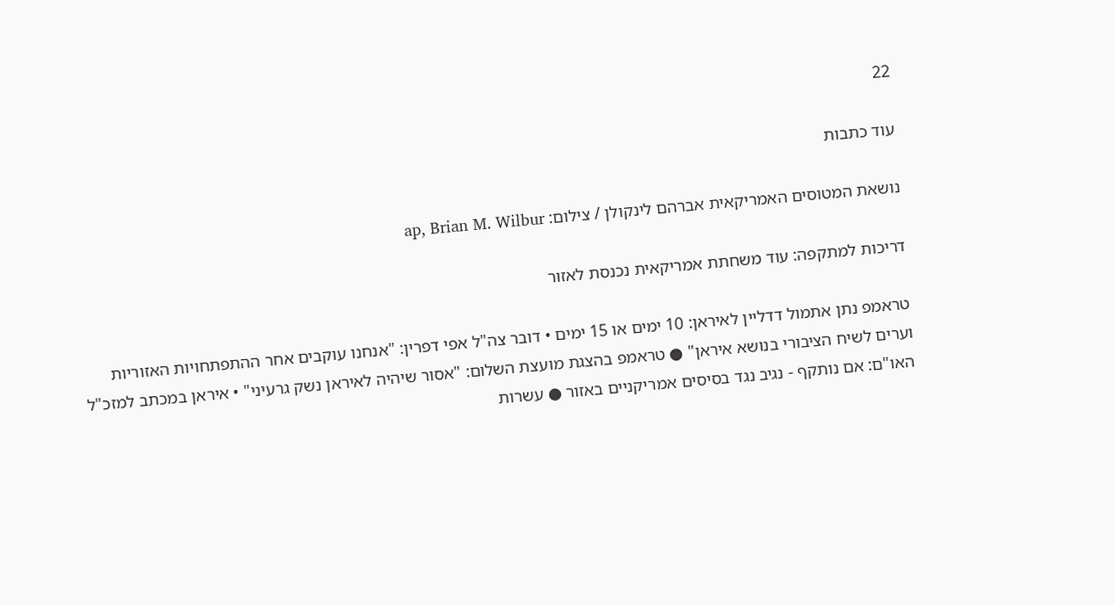22

עוד כתבות

נושאת המטוסים האמריקאית אברהם לינקולן / צילום: ap, Brian M. Wilbur

דריכות למתקפה: עוד משחתת אמריקאית נכנסת לאזור

טראמפ נתן אתמול דדליין לאיראן: 10 ימים או 15 ימים • דובר צה"ל אפי דפרין: "אנחנו עוקבים אחר ההתפתחויות האזוריות וערים לשיח הציבורי בנושא איראן" ● טראמפ בהצגת מועצת השלום: "אסור שיהיה לאיראן נשק גרעיני" • איראן במכתב למזכ"ל האו"ם: אם נותקף - נגיב נגד בסיסים אמריקניים באזור ● עשרות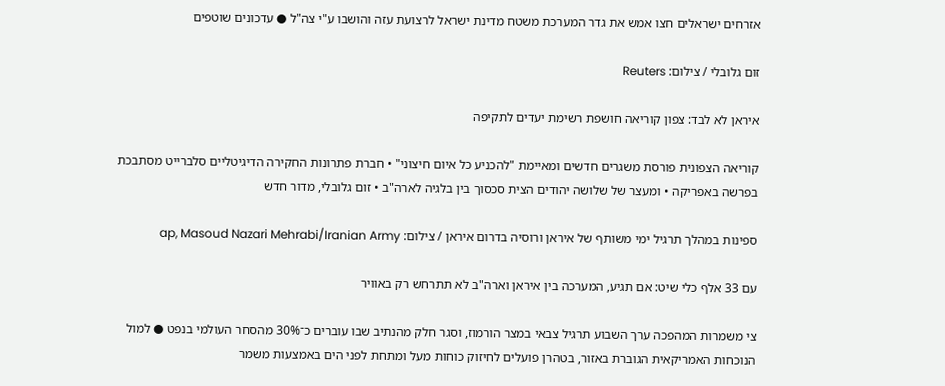אזרחים ישראלים חצו אמש את גדר המערכת משטח מדינת ישראל לרצועת עזה והושבו ע"י צה"ל ● עדכונים שוטפים

זום גלובלי / צילום: Reuters

איראן לא לבד: צפון קוריאה חושפת רשימת יעדים לתקיפה

קוריאה הצפונית פורסת משגרים חדשים ומאיימת "להכניע כל איום חיצוני" • חברת פתרונות החקירה הדיגיטליים סלברייט מסתבכת בפרשה באפריקה • ומעצר של שלושה יהודים הצית סכסוך בין בלגיה לארה"ב • זום גלובלי, מדור חדש

ספינות במהלך תרגיל ימי משותף של איראן ורוסיה בדרום איראן / צילום: ap, Masoud Nazari Mehrabi/Iranian Army

עם 33 אלף כלי שיט: אם תגיע, המערכה בין איראן וארה"ב לא תתרחש רק באוויר

צי משמרות המהפכה ערך השבוע תרגיל צבאי במצר הורמוז, וסגר חלק מהנתיב שבו עוברים כ־30% מהסחר העולמי בנפט ● למול הנוכחות האמריקאית הגוברת באזור, בטהרן פועלים לחיזוק כוחות מעל ומתחת לפני הים באמצעות משמר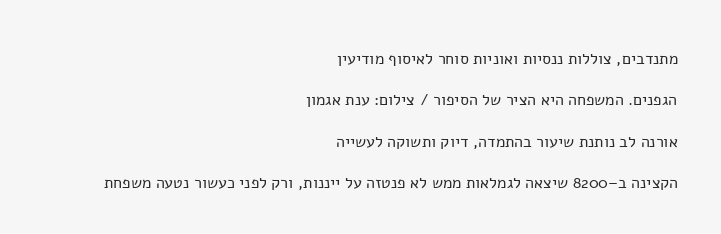מתנדבים, צוללות ננסיות ואוניות סוחר לאיסוף מודיעין

הגפנים. המשפחה היא הציר של הסיפור / צילום: ענת אגמון

אורנה לב נותנת שיעור בהתמדה, דיוק ותשוקה לעשייה

הקצינה ב–8200 שיצאה לגמלאות ממש לא פנטזה על ייננות, ורק לפני כעשור נטעה משפחת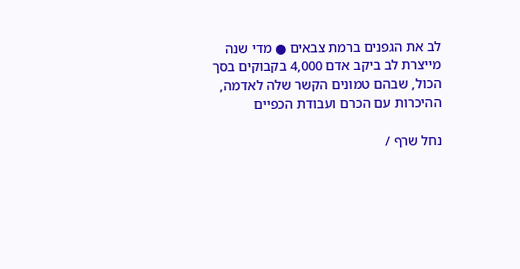לב את הגפנים ברמת צבאים ● מדי שנה מייצרת לב ביקב אדם 4,000 בקבוקים בסך הכול, שבהם טמונים הקשר שלה לאדמה, ההיכרות עם הכרם ועבודת הכפיים

נחל שרף /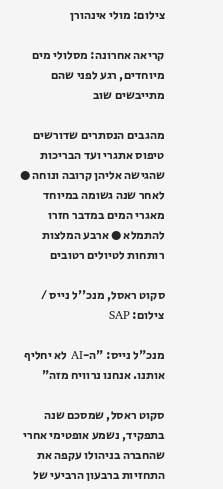צילום: מולי אינהורן

קריאה אחרונה: מסלולי מים מיוחדים, רגע לפני שהם מתייבשים שוב

מהגבים הנסתרים שדורשים טיפוס אתגרי ועד הבריכות שהגישה אליהן קרובה ונוחה ● לאחר שנה גשומה במיוחד מאגרי המים במדבר חזרו להתמלא ● ארבע המלצות רותחות לטיולים רטובים

סקוט ראסל, מנכ''ל נייס / צילום: SAP

מנכ"ל נייס: "ה-AI לא יחליף אותנו. אנחנו נרוויח מזה"

סקוט ראסל, שמסכם שנה בתפקיד, נשמע אופטימי אחרי שהחברה בניהולו עקפה את התחזיות ברבעון הרביעי של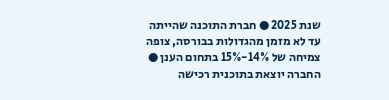שנת 2025 ● חברת התוכנה שהייתה עד לא מזמן מהגדולות בבורסה, צופה צמיחה של 14%-15% בתחום הענן ● החברה יוצאת בתוכנית רכישה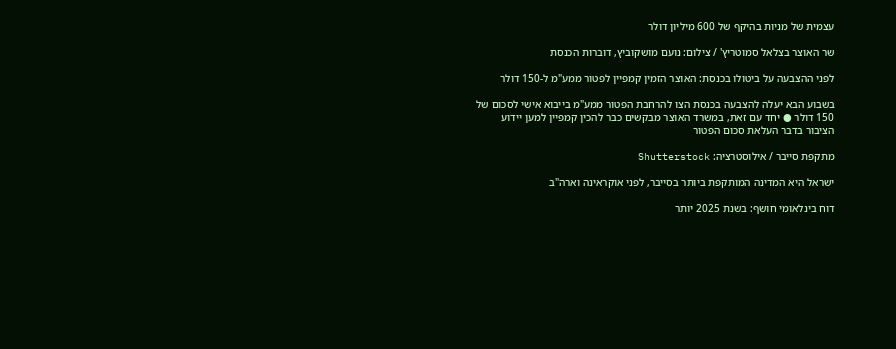עצמית של מניות בהיקף של 600 מיליון דולר

שר האוצר בצלאל סמוטריץ' / צילום: נועם מושקוביץ, דוברות הכנסת

לפני ההצבעה על ביטולו בכנסת: האוצר הזמין קמפיין לפטור ממע"מ ל-150 דולר

בשבוע הבא יעלה להצבעה בכנסת הצו להרחבת הפטור ממע"מ בייבוא אישי לסכום של 150 דולר ● יחד עם זאת, במשרד האוצר מבקשים כבר להכין קמפיין למען יידוע הציבור בדבר העלאת סכום הפטור

מתקפת סייבר / אילוסטרציה: Shutterstock

ישראל היא המדינה המותקפת ביותר בסייבר, לפני אוקראינה וארה"ב

דוח בינלאומי חושף: בשנת 2025 יותר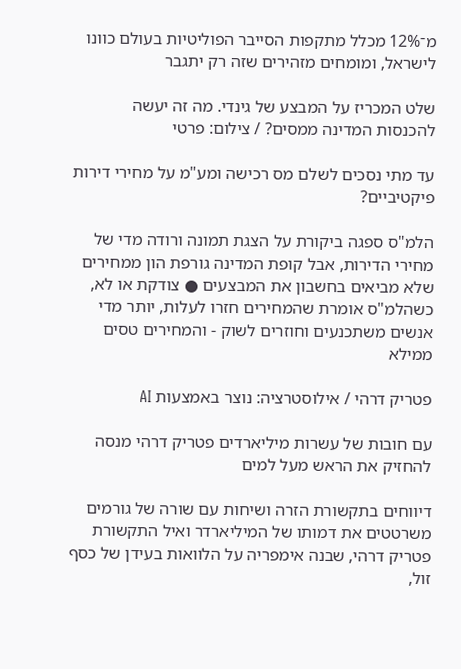מ־12% מכלל מתקפות הסייבר הפוליטיות בעולם כוונו לישראל, ומומחים מזהירים שזה רק יתגבר

שלט המכריז על המבצע של גינדי. מה זה יעשה להכנסות המדינה ממסים? / צילום: פרטי

עד מתי נסכים לשלם מס רכישה ומע"מ על מחירי דירות פיקטיביים?

הלמ"ס ספגה ביקורת על הצגת תמונה ורודה מדי של מחירי הדירות, אבל קופת המדינה גורפת הון ממחירים שלא מביאים בחשבון את המבצעים ● צודקת או לא, כשהלמ"ס אומרת שהמחירים חזרו לעלות, יותר מדי אנשים משתכנעים וחוזרים לשוק - והמחירים טסים ממילא

פטריק דרהי / אילוסטרציה: נוצר באמצעות AI

עם חובות של עשרות מיליארדים פטריק דרהי מנסה להחזיק את הראש מעל למים

דיווחים בתקשורת הזרה ושיחות עם שורה של גורמים משרטטים את דמותו של המיליארדר ואיל התקשורת פטריק דרהי, שבנה אימפריה על הלוואות בעידן של כסף זול,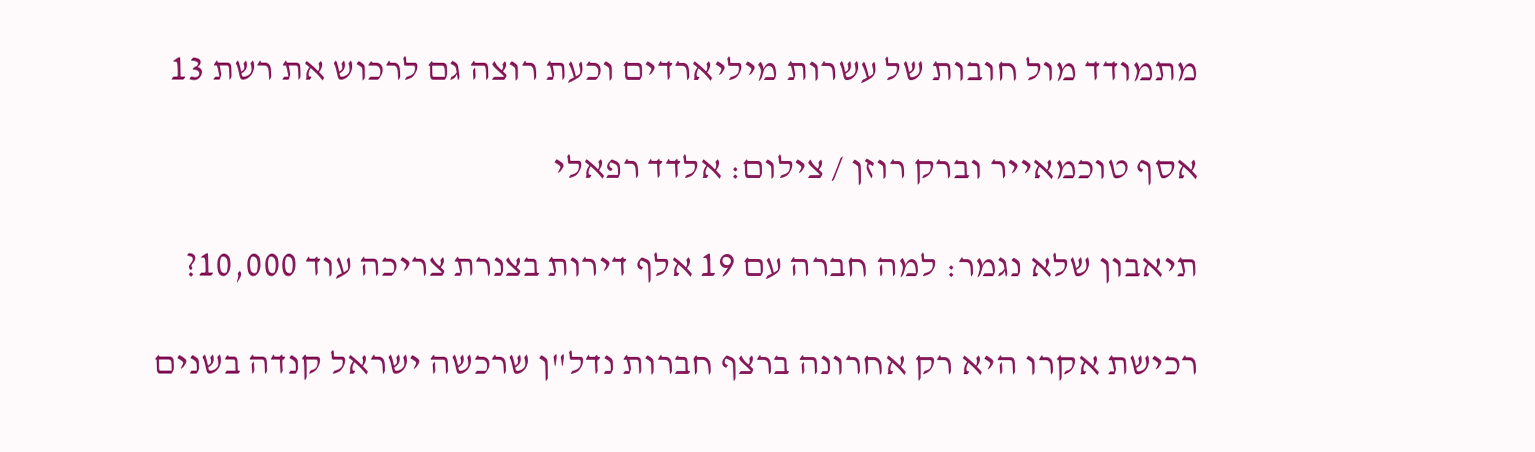מתמודד מול חובות של עשרות מיליארדים וכעת רוצה גם לרכוש את רשת 13

אסף טוכמאייר וברק רוזן / צילום: אלדד רפאלי

תיאבון שלא נגמר: למה חברה עם 19 אלף דירות בצנרת צריכה עוד 10,000?

רכישת אקרו היא רק אחרונה ברצף חברות נדל"ן שרכשה ישראל קנדה בשנים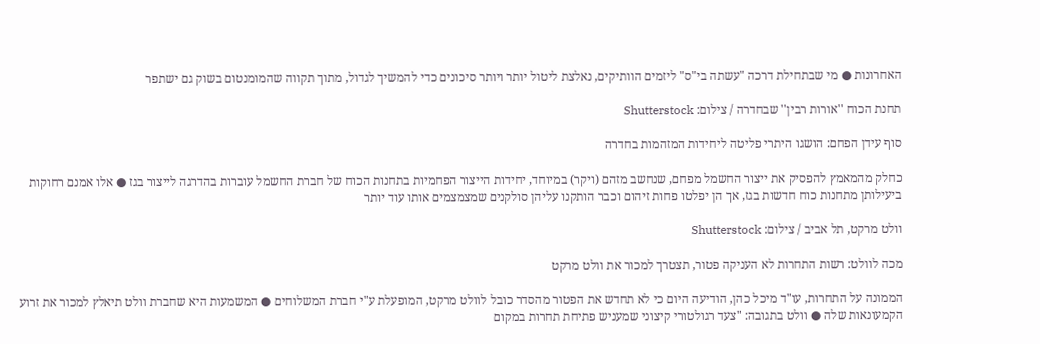האחרונות ● מי שבתחילת דרכה "עשתה בי"ס" ליזמים הוותיקים, נאלצת ליטול יותר ויותר סיכונים כדי להמשיך לגדול, מתוך תקווה שהמומנטום בשוק גם ישתפר

תחנת הכוח ''אורות רבין'' שבחדרה / צילום: Shutterstock

סוף עידן הפחם: הושגו היתרי פליטה ליחידות המזהמות בחדרה

כחלק מהמאמץ להפסיק את ייצור החשמל מפחם, שנחשב מזהם (ויקר) במיוחד, יחידות הייצור הפחמיות בתחנות הכוח של חברת החשמל עוברות בהדרגה לייצור בגז ● אלו אמנם רחוקות ביעילותן מתחנות כוח חדשות בגז, אך הן יפלטו פחות זיהום וכבר הותקנו עליהן סולקנים שמצמצמים אותו עוד יותר

וולט מרקט, תל אביב / צילום: Shutterstock

מכה לוולט: רשות התחרות לא העניקה פטור, תצטרך למכור את וולט מרקט

הממונה על התחרות, עו"ד מיכל כהן, הודיעה היום כי לא תחדש את הפטור מהסדר כובל לוולט מרקט, המופעלת ע"י חברת המשלוחים ● המשמעות היא שחברת וולט תיאלץ למכור את זרוע הקמעונאות שלה ● וולט בתגובה: "צעד רגולטורי קיצוני שמעניש פתיחת תחרות במקום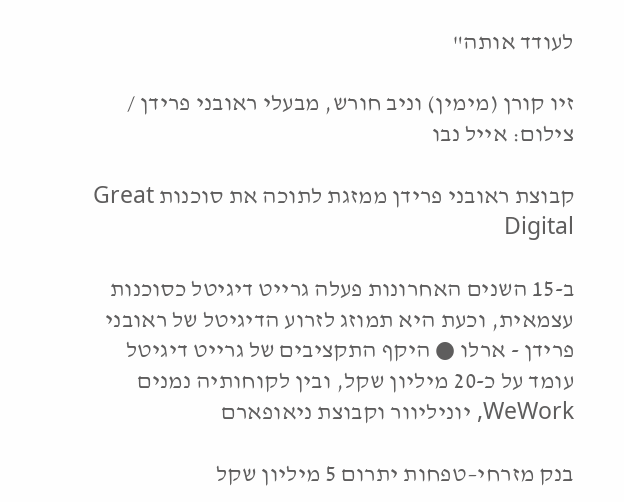לעודד אותה"

זיו קורן (מימין) וניב חורש, מבעלי ראובני פרידן / צילום: אייל נבו

קבוצת ראובני פרידן ממזגת לתוכה את סוכנות Great Digital

ב-15 השנים האחרונות פעלה גרייט דיגיטל כסוכנות עצמאית, וכעת היא תמוזג לזרוע הדיגיטל של ראובני פרידן - ארלו ● היקף התקציבים של גרייט דיגיטל עומד על כ-20 מיליון שקל, ובין לקוחותיה נמנים WeWork, יוניליוור וקבוצת ניאופארם

בנק מזרחי–טפחות יתרום 5 מיליון שקל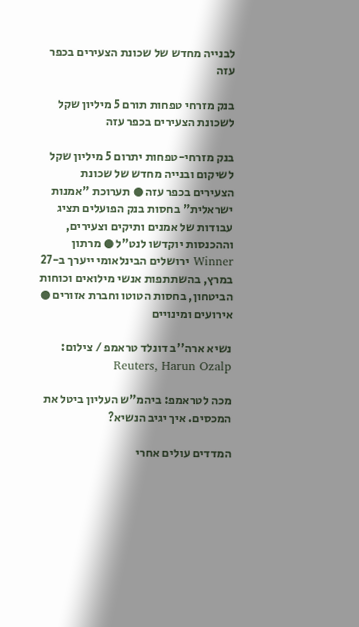לבנייה מחדש של שכונת הצעירים בכפר עזה

בנק מזרחי טפחות תורם 5 מיליון שקל לשכונת הצעירים בכפר עזה

בנק מזרחי-טפחות יתרום 5 מיליון שקל לשיקום ובנייה מחדש של שכונת הצעירים בכפר עזה ● תערוכת "אמנות ישראלית" בחסות בנק הפועלים תציג עבודות של אמנים ותיקים וצעירים, וההכנסות יוקדשו לנט"ל ● מרתון Winner ירושלים הבינלאומי ייערך ב-27 במרץ, בהשתתפות אנשי מילואים וכוחות הביטחון, בחסות הטוטו וחברת אזורים ● אירועים ומינויים

נשיא ארה''ב דונלד טראמפ / צילום: Reuters, Harun Ozalp

מכה לטראמפ: ביהמ"ש העליון ביטל את המכסים. איך יגיב הנשיא?

המדדים עולים אחרי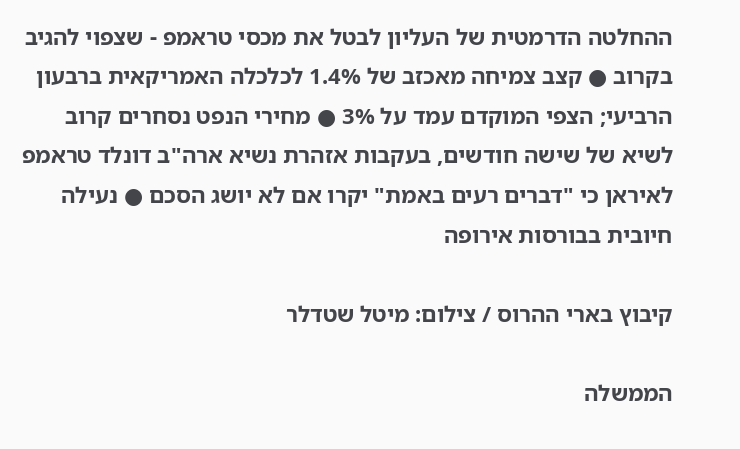ההחלטה הדרמטית של העליון לבטל את מכסי טראמפ - שצפוי להגיב בקרוב ● קצב צמיחה מאכזב של 1.4% לכלכלה האמריקאית ברבעון הרביעי; הצפי המוקדם עמד על 3% ● מחירי הנפט נסחרים קרוב לשיא של שישה חודשים, בעקבות אזהרת נשיא ארה"ב דונלד טראמפ לאיראן כי "דברים רעים באמת" יקרו אם לא יושג הסכם ● נעילה חיובית בבורסות אירופה

קיבוץ בארי ההרוס / צילום: מיטל שטדלר

הממשלה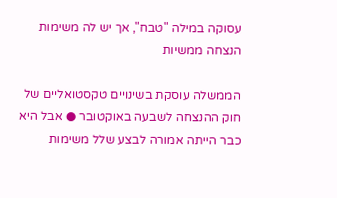עסוקה במילה "טבח", אך יש לה משימות הנצחה ממשיות

הממשלה עוסקת בשינויים טקסטואליים של חוק ההנצחה לשבעה באוקטובר ● אבל היא כבר הייתה אמורה לבצע שלל משימות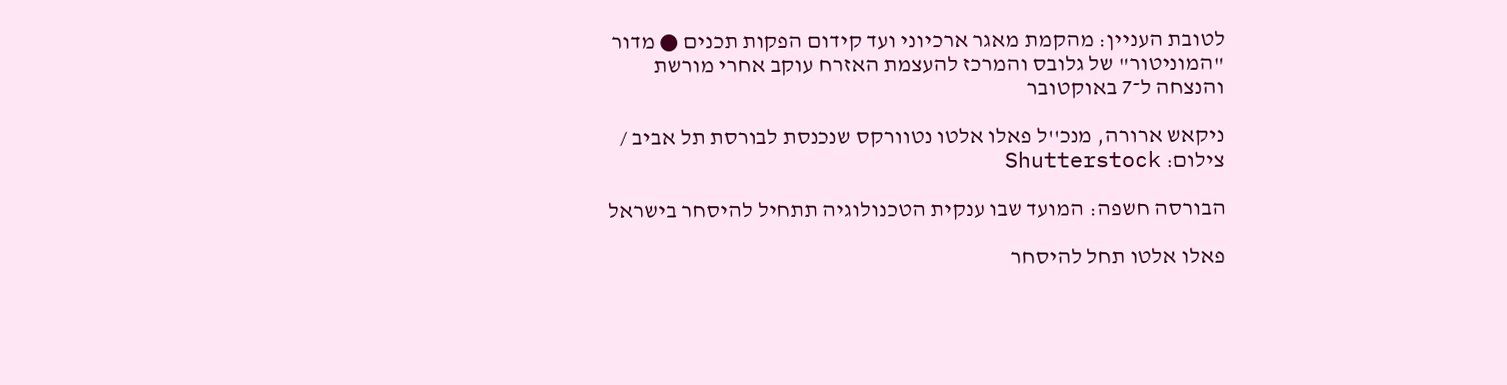לטובת העניין: מהקמת מאגר ארכיוני ועד קידום הפקות תכנים ● מדור "המוניטור" של גלובס והמרכז להעצמת האזרח עוקב אחרי מורשת והנצחה ל־7 באוקטובר

ניקאש ארורה, מנכ''ל פאלו אלטו נטוורקס שנכנסת לבורסת תל אביב / צילום: Shutterstock

הבורסה חשפה: המועד שבו ענקית הטכנולוגיה תתחיל להיסחר בישראל

פאלו אלטו תחל להיסחר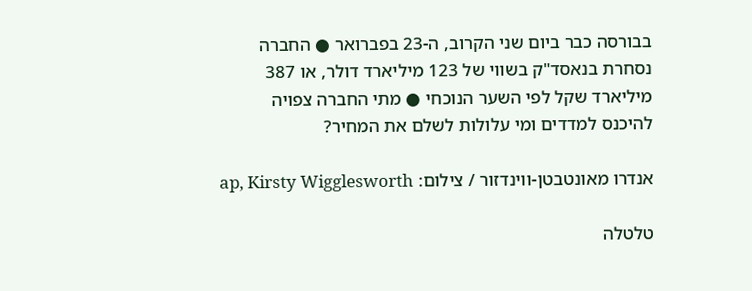בבורסה כבר ביום שני הקרוב, ה-23 בפברואר ● החברה נסחרת בנאסד"ק בשווי של 123 מיליארד דולר, או 387 מיליארד שקל לפי השער הנוכחי ● מתי החברה צפויה להיכנס למדדים ומי עלולות לשלם את המחיר?

אנדרו מאונטבטן-ווינדזור / צילום: ap, Kirsty Wigglesworth

טלטלה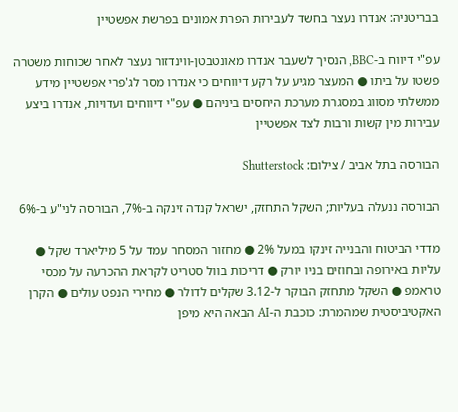בבריטניה: אנדרו נעצר בחשד לעבירות הפרת אמונים בפרשת אפשטיין

עפ"י דיווח ב-BBC, הנסיך לשעבר אנדרו מאונטבטן-ווינדזור נעצר לאחר שכוחות משטרה פשטו על ביתו ● המעצר מגיע על רקע דיווחים כי אנדרו מסר לג'פרי אפשטיין מידע ממשלתי מסווג במסגרת מערכת היחסים ביניהם ● עפ"י דיווחים ועדויות, אנדרו ביצע עבירות מין קשות ורבות לצד אפשטיין

הבורסה בתל אביב / צילום: Shutterstock

הבורסה ננעלה בעליות; השקל התחזק, ישראל קנדה זינקה ב-7%, הבורסה לני"ע ב-6%

מדדי הביטוח והבנייה זינקו במעל 2% ● מחזור המסחר עמד על 5 מיליארד שקל ● עליות באירופה ובחוזים בניו יורק ● דריכות בוול סטריט לקראת ההכרעה על מכסי טראמפ ● השקל מתחזק הבוקר ל-3.12 שקלים לדולר ● מחירי הנפט עולים ● הקרן האקטיביסטית שמהמרת: כוכבת ה-AI הבאה היא מיפן